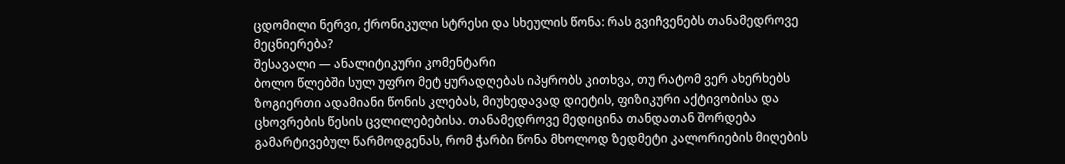ცდომილი ნერვი, ქრონიკული სტრესი და სხეულის წონა: რას გვიჩვენებს თანამედროვე მეცნიერება?
შესავალი — ანალიტიკური კომენტარი
ბოლო წლებში სულ უფრო მეტ ყურადღებას იპყრობს კითხვა, თუ რატომ ვერ ახერხებს ზოგიერთი ადამიანი წონის კლებას, მიუხედავად დიეტის, ფიზიკური აქტივობისა და ცხოვრების წესის ცვლილებებისა. თანამედროვე მედიცინა თანდათან შორდება გამარტივებულ წარმოდგენას, რომ ჭარბი წონა მხოლოდ ზედმეტი კალორიების მიღების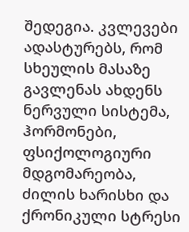შედეგია. კვლევები ადასტურებს, რომ სხეულის მასაზე გავლენას ახდენს ნერვული სისტემა, ჰორმონები, ფსიქოლოგიური მდგომარეობა, ძილის ხარისხი და ქრონიკული სტრესი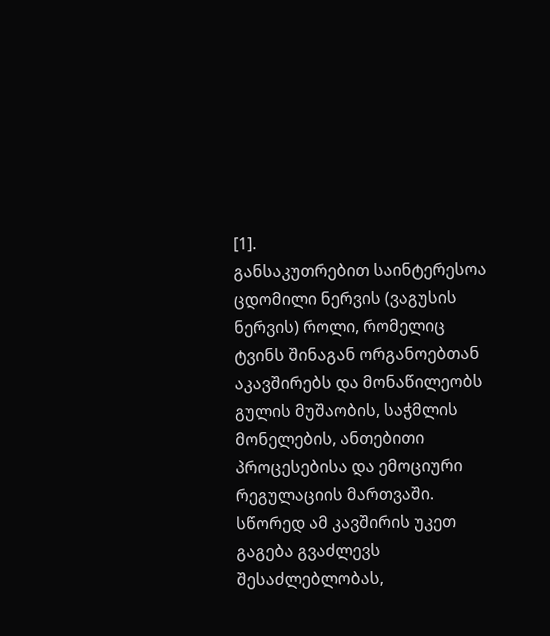[1].
განსაკუთრებით საინტერესოა ცდომილი ნერვის (ვაგუსის ნერვის) როლი, რომელიც ტვინს შინაგან ორგანოებთან აკავშირებს და მონაწილეობს გულის მუშაობის, საჭმლის მონელების, ანთებითი პროცესებისა და ემოციური რეგულაციის მართვაში. სწორედ ამ კავშირის უკეთ გაგება გვაძლევს შესაძლებლობას,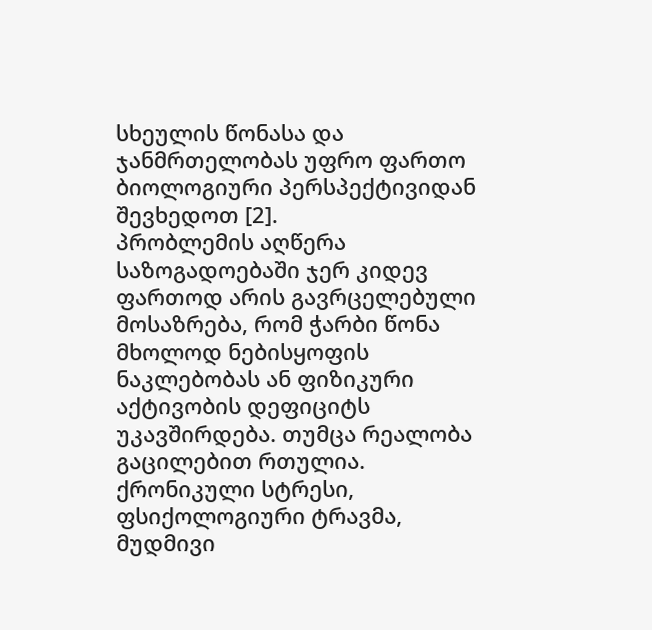სხეულის წონასა და ჯანმრთელობას უფრო ფართო ბიოლოგიური პერსპექტივიდან შევხედოთ [2].
პრობლემის აღწერა
საზოგადოებაში ჯერ კიდევ ფართოდ არის გავრცელებული მოსაზრება, რომ ჭარბი წონა მხოლოდ ნებისყოფის ნაკლებობას ან ფიზიკური აქტივობის დეფიციტს უკავშირდება. თუმცა რეალობა გაცილებით რთულია.
ქრონიკული სტრესი, ფსიქოლოგიური ტრავმა, მუდმივი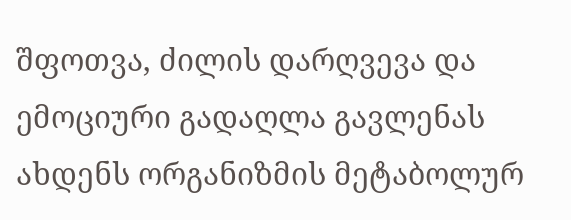შფოთვა, ძილის დარღვევა და ემოციური გადაღლა გავლენას ახდენს ორგანიზმის მეტაბოლურ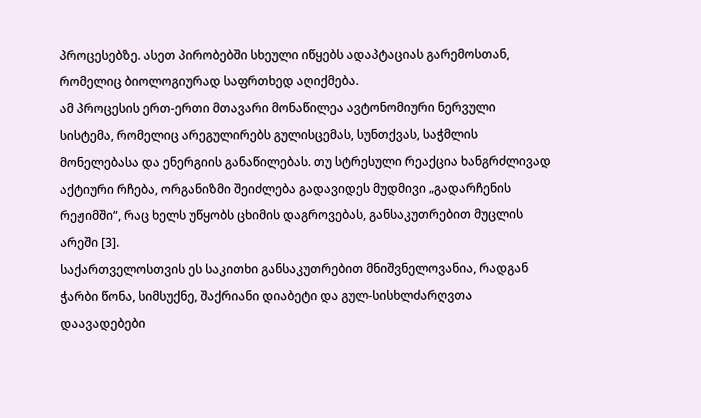პროცესებზე. ასეთ პირობებში სხეული იწყებს ადაპტაციას გარემოსთან, რომელიც ბიოლოგიურად საფრთხედ აღიქმება.
ამ პროცესის ერთ-ერთი მთავარი მონაწილეა ავტონომიური ნერვული სისტემა, რომელიც არეგულირებს გულისცემას, სუნთქვას, საჭმლის მონელებასა და ენერგიის განაწილებას. თუ სტრესული რეაქცია ხანგრძლივად აქტიური რჩება, ორგანიზმი შეიძლება გადავიდეს მუდმივი „გადარჩენის რეჟიმში“, რაც ხელს უწყობს ცხიმის დაგროვებას, განსაკუთრებით მუცლის არეში [3].
საქართველოსთვის ეს საკითხი განსაკუთრებით მნიშვნელოვანია, რადგან ჭარბი წონა, სიმსუქნე, შაქრიანი დიაბეტი და გულ-სისხლძარღვთა დაავადებები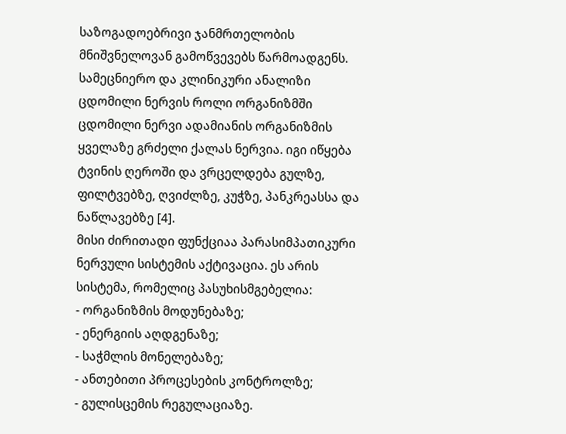საზოგადოებრივი ჯანმრთელობის მნიშვნელოვან გამოწვევებს წარმოადგენს.
სამეცნიერო და კლინიკური ანალიზი
ცდომილი ნერვის როლი ორგანიზმში
ცდომილი ნერვი ადამიანის ორგანიზმის ყველაზე გრძელი ქალას ნერვია. იგი იწყება ტვინის ღეროში და ვრცელდება გულზე, ფილტვებზე, ღვიძლზე, კუჭზე, პანკრეასსა და ნაწლავებზე [4].
მისი ძირითადი ფუნქციაა პარასიმპათიკური ნერვული სისტემის აქტივაცია. ეს არის სისტემა, რომელიც პასუხისმგებელია:
- ორგანიზმის მოდუნებაზე;
- ენერგიის აღდგენაზე;
- საჭმლის მონელებაზე;
- ანთებითი პროცესების კონტროლზე;
- გულისცემის რეგულაციაზე.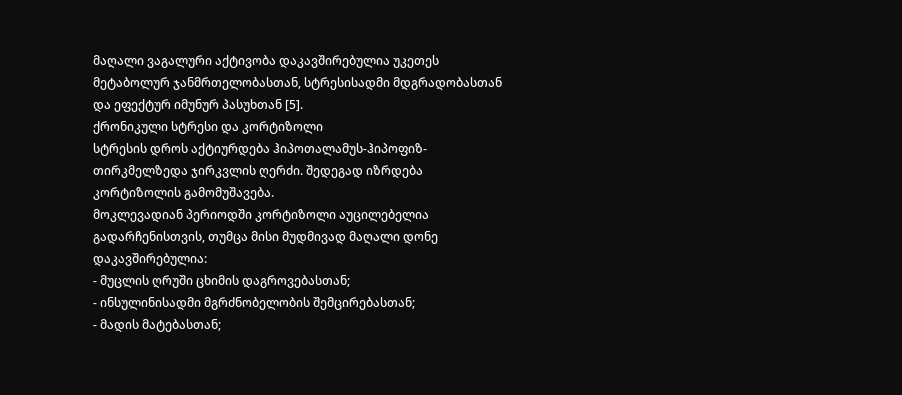მაღალი ვაგალური აქტივობა დაკავშირებულია უკეთეს მეტაბოლურ ჯანმრთელობასთან, სტრესისადმი მდგრადობასთან და ეფექტურ იმუნურ პასუხთან [5].
ქრონიკული სტრესი და კორტიზოლი
სტრესის დროს აქტიურდება ჰიპოთალამუს-ჰიპოფიზ-თირკმელზედა ჯირკვლის ღერძი. შედეგად იზრდება კორტიზოლის გამომუშავება.
მოკლევადიან პერიოდში კორტიზოლი აუცილებელია გადარჩენისთვის, თუმცა მისი მუდმივად მაღალი დონე დაკავშირებულია:
- მუცლის ღრუში ცხიმის დაგროვებასთან;
- ინსულინისადმი მგრძნობელობის შემცირებასთან;
- მადის მატებასთან;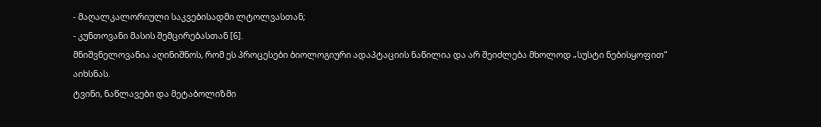- მაღალკალორიული საკვებისადმი ლტოლვასთან;
- კუნთოვანი მასის შემცირებასთან [6].
მნიშვნელოვანია აღინიშნოს, რომ ეს პროცესები ბიოლოგიური ადაპტაციის ნაწილია და არ შეიძლება მხოლოდ „სუსტი ნებისყოფით“ აიხსნას.
ტვინი, ნაწლავები და მეტაბოლიზმი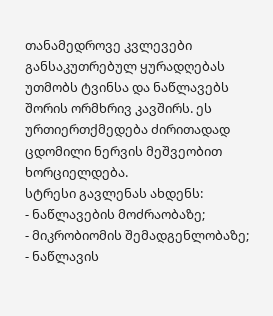თანამედროვე კვლევები განსაკუთრებულ ყურადღებას უთმობს ტვინსა და ნაწლავებს შორის ორმხრივ კავშირს. ეს ურთიერთქმედება ძირითადად ცდომილი ნერვის მეშვეობით ხორციელდება.
სტრესი გავლენას ახდენს:
- ნაწლავების მოძრაობაზე;
- მიკრობიომის შემადგენლობაზე;
- ნაწლავის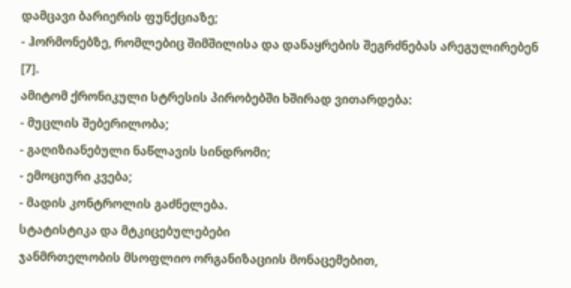დამცავი ბარიერის ფუნქციაზე;
- ჰორმონებზე, რომლებიც შიმშილისა და დანაყრების შეგრძნებას არეგულირებენ [7].
ამიტომ ქრონიკული სტრესის პირობებში ხშირად ვითარდება:
- მუცლის შებერილობა;
- გაღიზიანებული ნაწლავის სინდრომი;
- ემოციური კვება;
- მადის კონტროლის გაძნელება.
სტატისტიკა და მტკიცებულებები
ჯანმრთელობის მსოფლიო ორგანიზაციის მონაცემებით,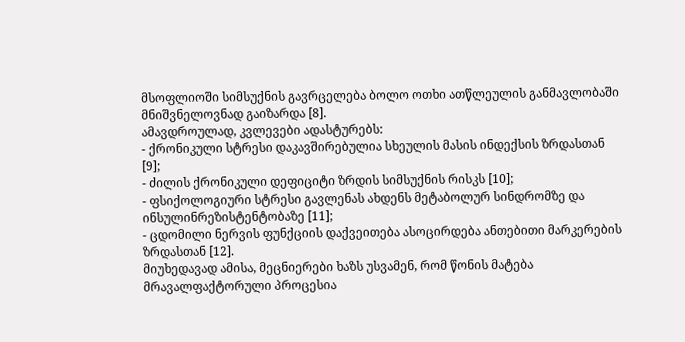მსოფლიოში სიმსუქნის გავრცელება ბოლო ოთხი ათწლეულის განმავლობაში მნიშვნელოვნად გაიზარდა [8].
ამავდროულად, კვლევები ადასტურებს:
- ქრონიკული სტრესი დაკავშირებულია სხეულის მასის ინდექსის ზრდასთან [9];
- ძილის ქრონიკული დეფიციტი ზრდის სიმსუქნის რისკს [10];
- ფსიქოლოგიური სტრესი გავლენას ახდენს მეტაბოლურ სინდრომზე და ინსულინრეზისტენტობაზე [11];
- ცდომილი ნერვის ფუნქციის დაქვეითება ასოცირდება ანთებითი მარკერების ზრდასთან [12].
მიუხედავად ამისა, მეცნიერები ხაზს უსვამენ, რომ წონის მატება მრავალფაქტორული პროცესია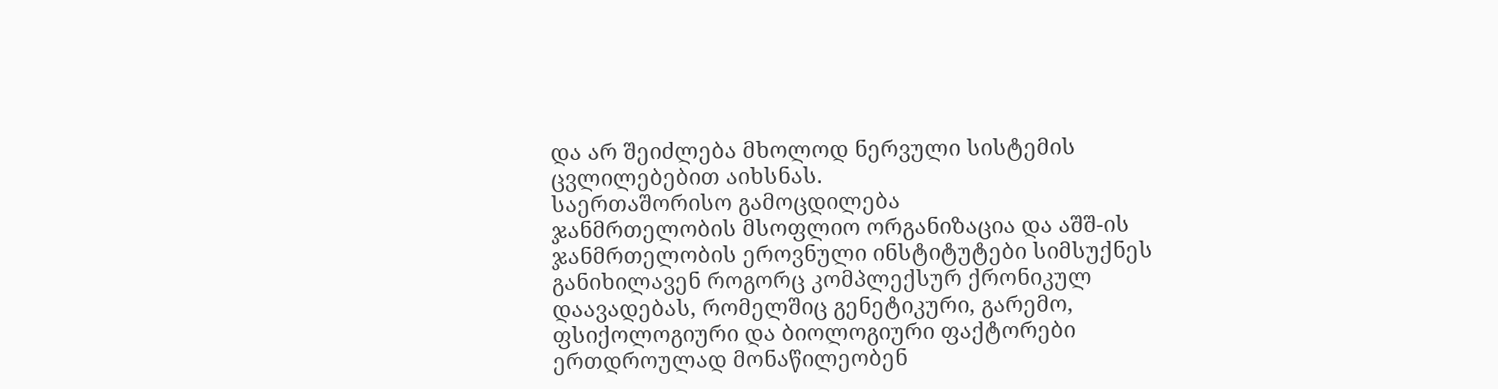და არ შეიძლება მხოლოდ ნერვული სისტემის ცვლილებებით აიხსნას.
საერთაშორისო გამოცდილება
ჯანმრთელობის მსოფლიო ორგანიზაცია და აშშ-ის ჯანმრთელობის ეროვნული ინსტიტუტები სიმსუქნეს განიხილავენ როგორც კომპლექსურ ქრონიკულ დაავადებას, რომელშიც გენეტიკური, გარემო, ფსიქოლოგიური და ბიოლოგიური ფაქტორები ერთდროულად მონაწილეობენ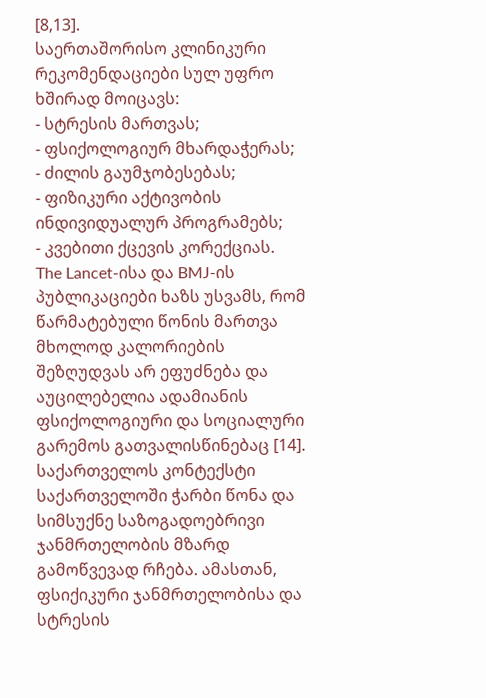[8,13].
საერთაშორისო კლინიკური რეკომენდაციები სულ უფრო ხშირად მოიცავს:
- სტრესის მართვას;
- ფსიქოლოგიურ მხარდაჭერას;
- ძილის გაუმჯობესებას;
- ფიზიკური აქტივობის ინდივიდუალურ პროგრამებს;
- კვებითი ქცევის კორექციას.
The Lancet-ისა და BMJ-ის პუბლიკაციები ხაზს უსვამს, რომ წარმატებული წონის მართვა მხოლოდ კალორიების შეზღუდვას არ ეფუძნება და აუცილებელია ადამიანის ფსიქოლოგიური და სოციალური გარემოს გათვალისწინებაც [14].
საქართველოს კონტექსტი
საქართველოში ჭარბი წონა და სიმსუქნე საზოგადოებრივი ჯანმრთელობის მზარდ გამოწვევად რჩება. ამასთან, ფსიქიკური ჯანმრთელობისა და სტრესის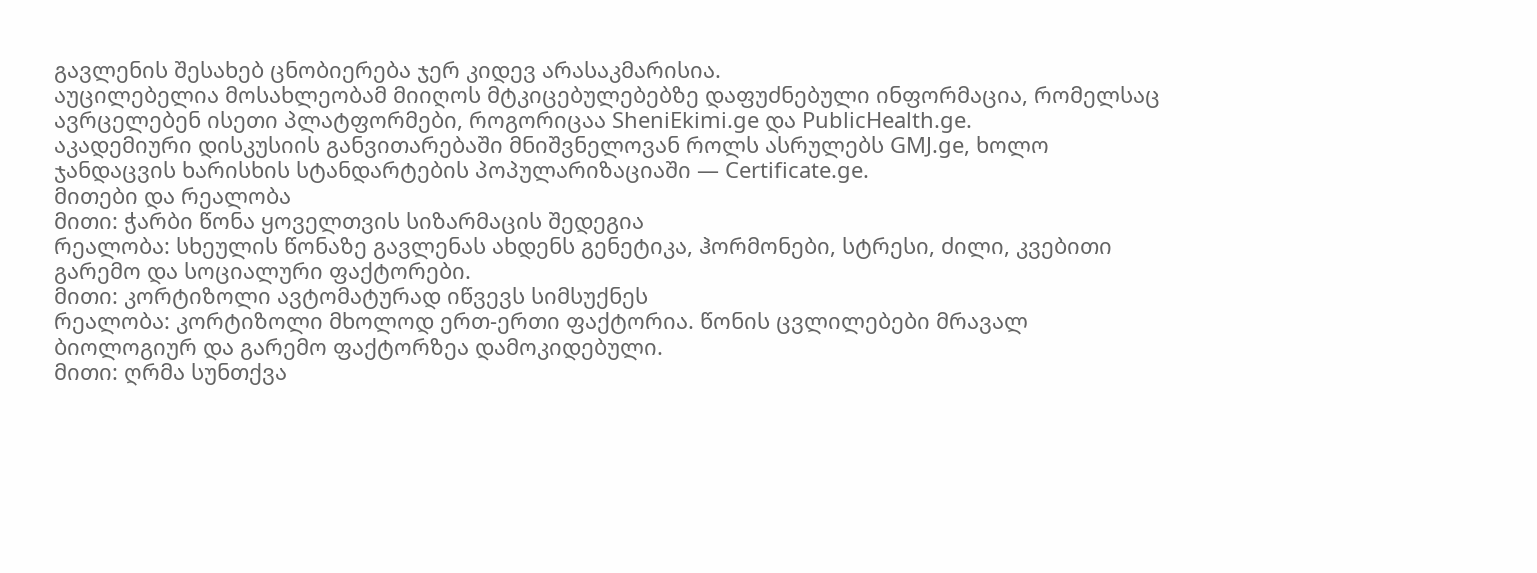გავლენის შესახებ ცნობიერება ჯერ კიდევ არასაკმარისია.
აუცილებელია მოსახლეობამ მიიღოს მტკიცებულებებზე დაფუძნებული ინფორმაცია, რომელსაც ავრცელებენ ისეთი პლატფორმები, როგორიცაა SheniEkimi.ge და PublicHealth.ge.
აკადემიური დისკუსიის განვითარებაში მნიშვნელოვან როლს ასრულებს GMJ.ge, ხოლო ჯანდაცვის ხარისხის სტანდარტების პოპულარიზაციაში — Certificate.ge.
მითები და რეალობა
მითი: ჭარბი წონა ყოველთვის სიზარმაცის შედეგია
რეალობა: სხეულის წონაზე გავლენას ახდენს გენეტიკა, ჰორმონები, სტრესი, ძილი, კვებითი გარემო და სოციალური ფაქტორები.
მითი: კორტიზოლი ავტომატურად იწვევს სიმსუქნეს
რეალობა: კორტიზოლი მხოლოდ ერთ-ერთი ფაქტორია. წონის ცვლილებები მრავალ ბიოლოგიურ და გარემო ფაქტორზეა დამოკიდებული.
მითი: ღრმა სუნთქვა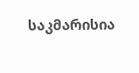საკმარისია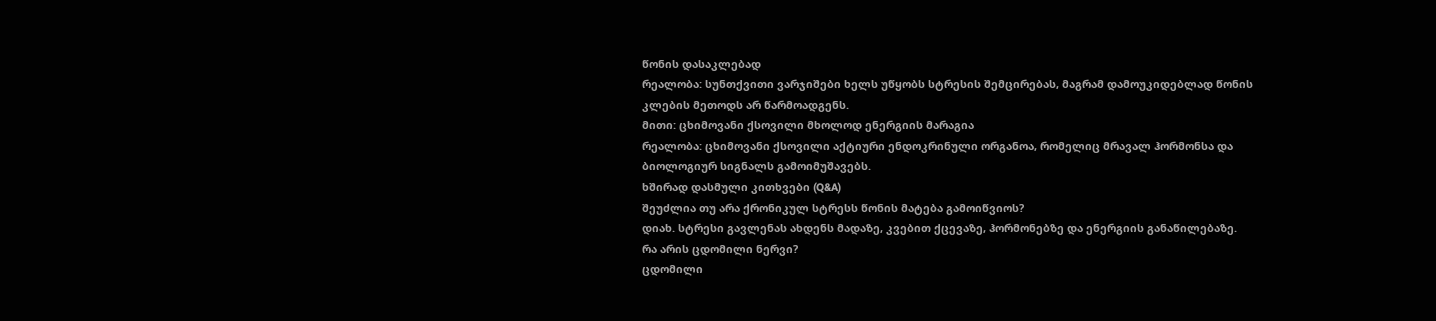წონის დასაკლებად
რეალობა: სუნთქვითი ვარჯიშები ხელს უწყობს სტრესის შემცირებას, მაგრამ დამოუკიდებლად წონის კლების მეთოდს არ წარმოადგენს.
მითი: ცხიმოვანი ქსოვილი მხოლოდ ენერგიის მარაგია
რეალობა: ცხიმოვანი ქსოვილი აქტიური ენდოკრინული ორგანოა, რომელიც მრავალ ჰორმონსა და ბიოლოგიურ სიგნალს გამოიმუშავებს.
ხშირად დასმული კითხვები (Q&A)
შეუძლია თუ არა ქრონიკულ სტრესს წონის მატება გამოიწვიოს?
დიახ. სტრესი გავლენას ახდენს მადაზე, კვებით ქცევაზე, ჰორმონებზე და ენერგიის განაწილებაზე.
რა არის ცდომილი ნერვი?
ცდომილი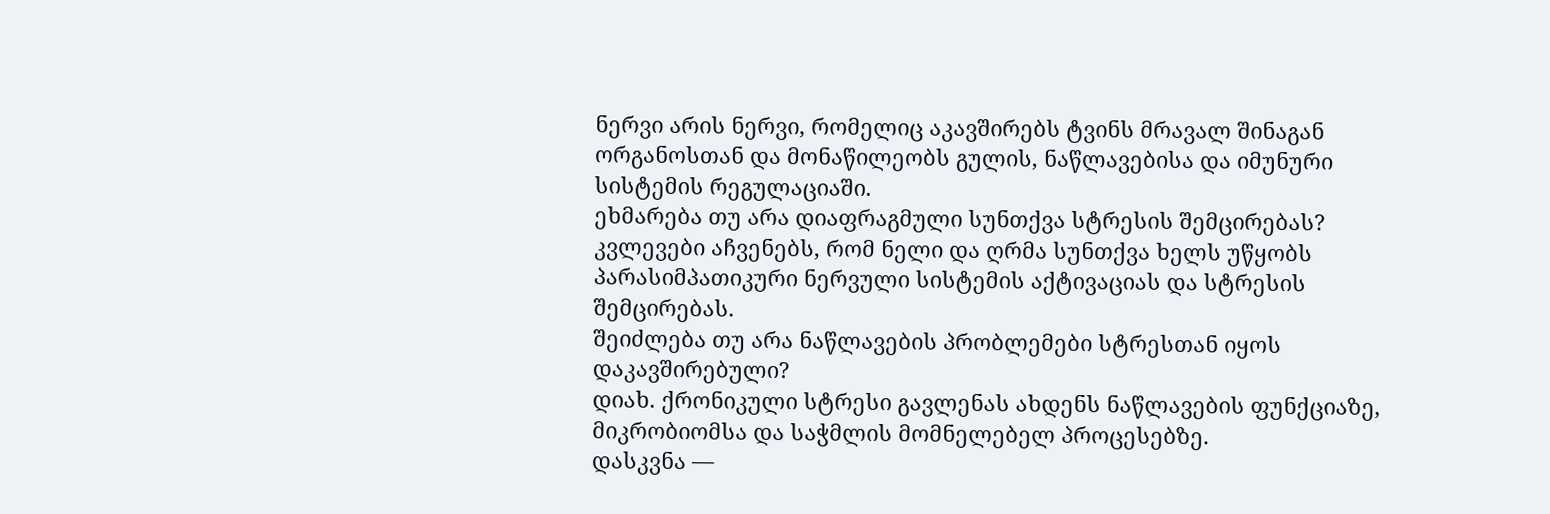ნერვი არის ნერვი, რომელიც აკავშირებს ტვინს მრავალ შინაგან ორგანოსთან და მონაწილეობს გულის, ნაწლავებისა და იმუნური სისტემის რეგულაციაში.
ეხმარება თუ არა დიაფრაგმული სუნთქვა სტრესის შემცირებას?
კვლევები აჩვენებს, რომ ნელი და ღრმა სუნთქვა ხელს უწყობს პარასიმპათიკური ნერვული სისტემის აქტივაციას და სტრესის შემცირებას.
შეიძლება თუ არა ნაწლავების პრობლემები სტრესთან იყოს დაკავშირებული?
დიახ. ქრონიკული სტრესი გავლენას ახდენს ნაწლავების ფუნქციაზე, მიკრობიომსა და საჭმლის მომნელებელ პროცესებზე.
დასკვნა —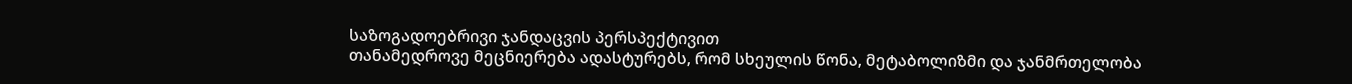საზოგადოებრივი ჯანდაცვის პერსპექტივით
თანამედროვე მეცნიერება ადასტურებს, რომ სხეულის წონა, მეტაბოლიზმი და ჯანმრთელობა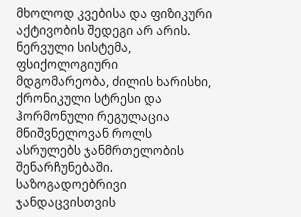მხოლოდ კვებისა და ფიზიკური აქტივობის შედეგი არ არის. ნერვული სისტემა, ფსიქოლოგიური მდგომარეობა, ძილის ხარისხი, ქრონიკული სტრესი და ჰორმონული რეგულაცია მნიშვნელოვან როლს ასრულებს ჯანმრთელობის შენარჩუნებაში.
საზოგადოებრივი ჯანდაცვისთვის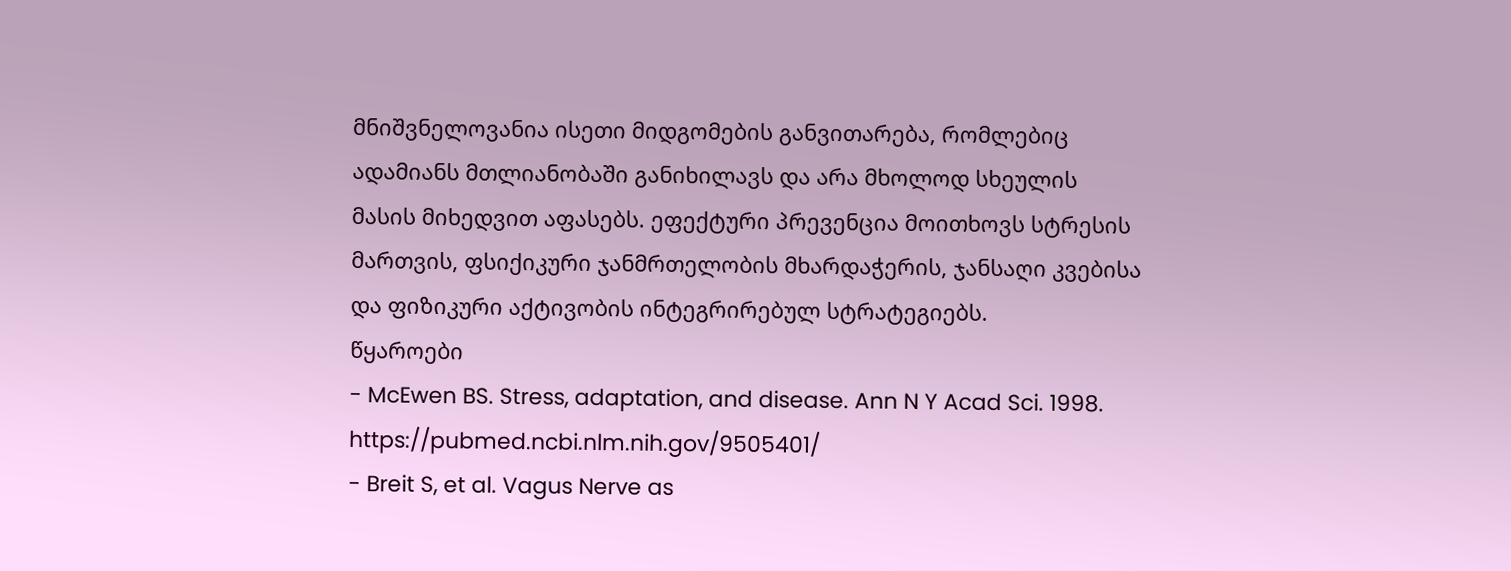მნიშვნელოვანია ისეთი მიდგომების განვითარება, რომლებიც ადამიანს მთლიანობაში განიხილავს და არა მხოლოდ სხეულის მასის მიხედვით აფასებს. ეფექტური პრევენცია მოითხოვს სტრესის მართვის, ფსიქიკური ჯანმრთელობის მხარდაჭერის, ჯანსაღი კვებისა და ფიზიკური აქტივობის ინტეგრირებულ სტრატეგიებს.
წყაროები
- McEwen BS. Stress, adaptation, and disease. Ann N Y Acad Sci. 1998. https://pubmed.ncbi.nlm.nih.gov/9505401/
- Breit S, et al. Vagus Nerve as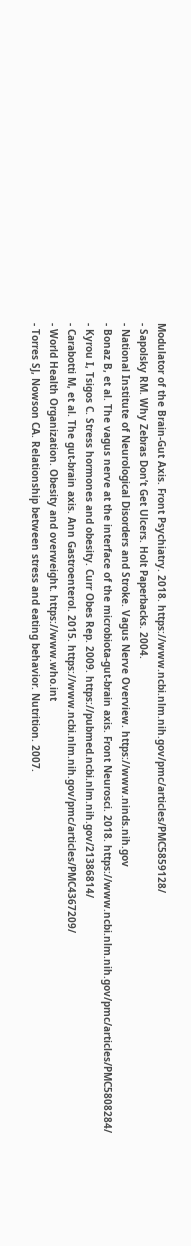Modulator of the Brain-Gut Axis. Front Psychiatry. 2018. https://www.ncbi.nlm.nih.gov/pmc/articles/PMC5859128/
- Sapolsky RM. Why Zebras Don’t Get Ulcers. Holt Paperbacks. 2004.
- National Institute of Neurological Disorders and Stroke. Vagus Nerve Overview. https://www.ninds.nih.gov
- Bonaz B, et al. The vagus nerve at the interface of the microbiota-gut-brain axis. Front Neurosci. 2018. https://www.ncbi.nlm.nih.gov/pmc/articles/PMC5808284/
- Kyrou I, Tsigos C. Stress hormones and obesity. Curr Obes Rep. 2009. https://pubmed.ncbi.nlm.nih.gov/21386814/
- Carabotti M, et al. The gut-brain axis. Ann Gastroenterol. 2015. https://www.ncbi.nlm.nih.gov/pmc/articles/PMC4367209/
- World Health Organization. Obesity and overweight. https://www.who.int
- Torres SJ, Nowson CA. Relationship between stress and eating behavior. Nutrition. 2007.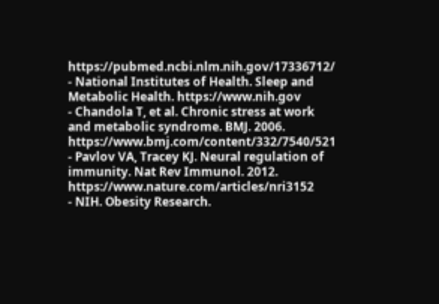https://pubmed.ncbi.nlm.nih.gov/17336712/
- National Institutes of Health. Sleep and Metabolic Health. https://www.nih.gov
- Chandola T, et al. Chronic stress at work and metabolic syndrome. BMJ. 2006. https://www.bmj.com/content/332/7540/521
- Pavlov VA, Tracey KJ. Neural regulation of immunity. Nat Rev Immunol. 2012. https://www.nature.com/articles/nri3152
- NIH. Obesity Research.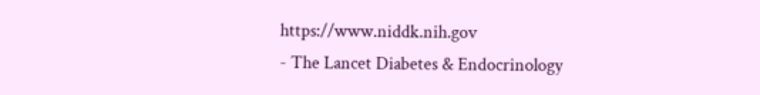https://www.niddk.nih.gov
- The Lancet Diabetes & Endocrinology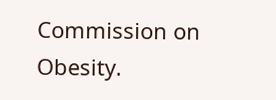Commission on Obesity.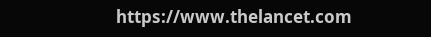https://www.thelancet.com